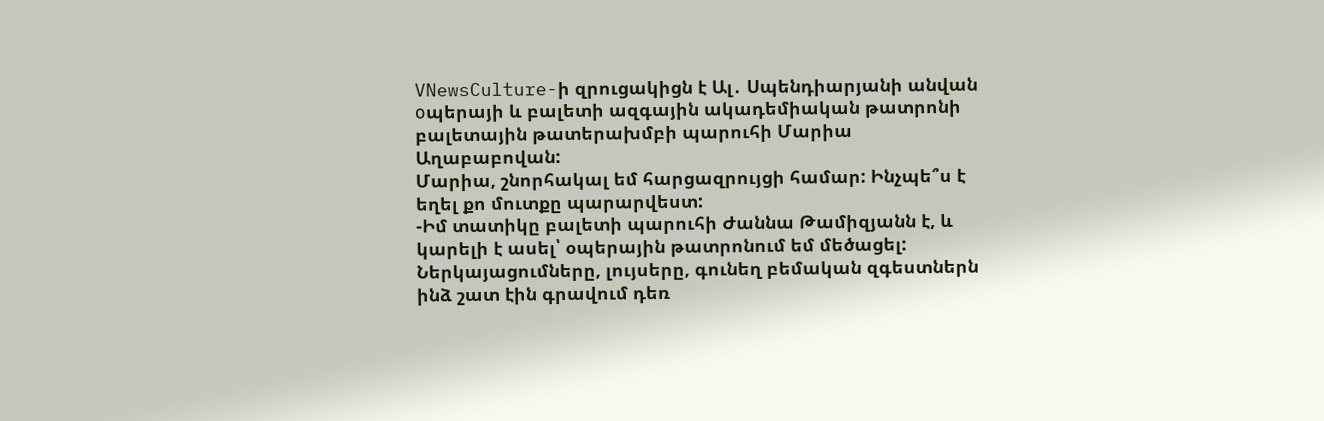VNewsCulture-ի զրուցակիցն է Ալ․ Սպենդիարյանի անվան оպերայի և բալետի ազգային ակադեմիական թատրոնի բալետային թատերախմբի պարուհի Մարիա Աղաբաբովան:
Մարիա, շնորհակալ եմ հարցազրույցի համար: Ինչպե՞ս է եղել քո մուտքը պարարվեստ:
-Իմ տատիկը բալետի պարուհի Ժաննա Թամիզյանն է, և կարելի է ասել՝ օպերային թատրոնում եմ մեծացել: Ներկայացումները, լույսերը, գունեղ բեմական զգեստներն ինձ շատ էին գրավում դեռ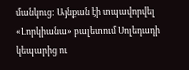մանկուց: Այնքան էի տպավորվել «Լորկիանա» բալետում Սոլեդադի կեպարից ու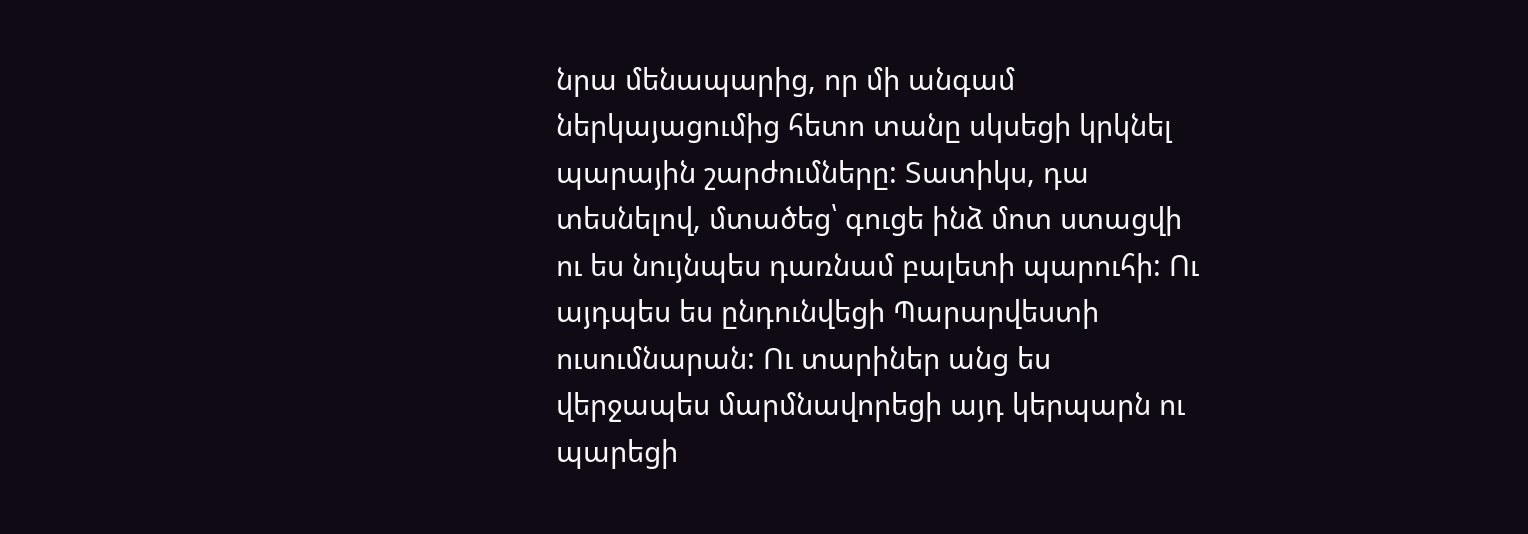նրա մենապարից, որ մի անգամ ներկայացումից հետո տանը սկսեցի կրկնել պարային շարժումները: Տատիկս, դա տեսնելով, մտածեց՝ գուցե ինձ մոտ ստացվի ու ես նույնպես դառնամ բալետի պարուհի: Ու այդպես ես ընդունվեցի Պարարվեստի ուսումնարան: Ու տարիներ անց ես վերջապես մարմնավորեցի այդ կերպարն ու պարեցի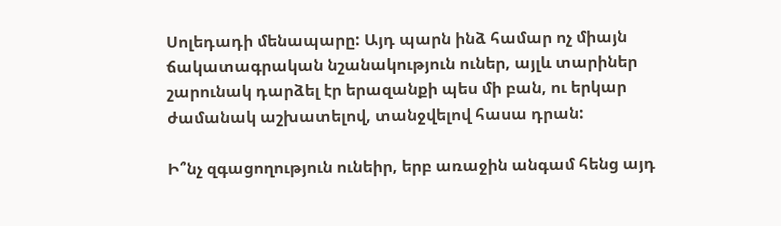Սոլեդադի մենապարը: Այդ պարն ինձ համար ոչ միայն ճակատագրական նշանակություն ուներ, այլև տարիներ շարունակ դարձել էր երազանքի պես մի բան, ու երկար ժամանակ աշխատելով, տանջվելով հասա դրան:

Ի՞նչ զգացողություն ունեիր, երբ առաջին անգամ հենց այդ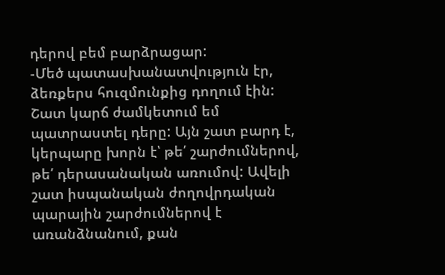դերով բեմ բարձրացար:
-Մեծ պատասխանատվություն էր, ձեռքերս հուզմունքից դողում էին: Շատ կարճ ժամկետում եմ պատրաստել դերը: Այն շատ բարդ է, կերպարը խորն է՝ թե՛ շարժումներով, թե՛ դերասանական առումով: Ավելի շատ իսպանական ժողովրդական պարային շարժումներով է առանձնանում, քան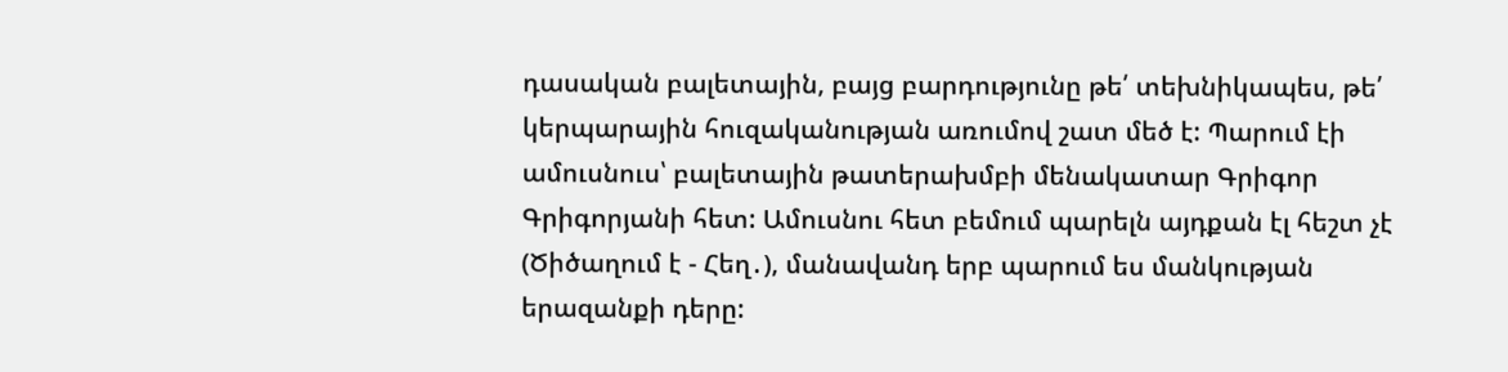դասական բալետային, բայց բարդությունը թե՛ տեխնիկապես, թե՛ կերպարային հուզականության առումով շատ մեծ է: Պարում էի ամուսնուս՝ բալետային թատերախմբի մենակատար Գրիգոր Գրիգորյանի հետ: Ամուսնու հետ բեմում պարելն այդքան էլ հեշտ չէ (Ծիծաղում է - Հեղ․), մանավանդ երբ պարում ես մանկության երազանքի դերը: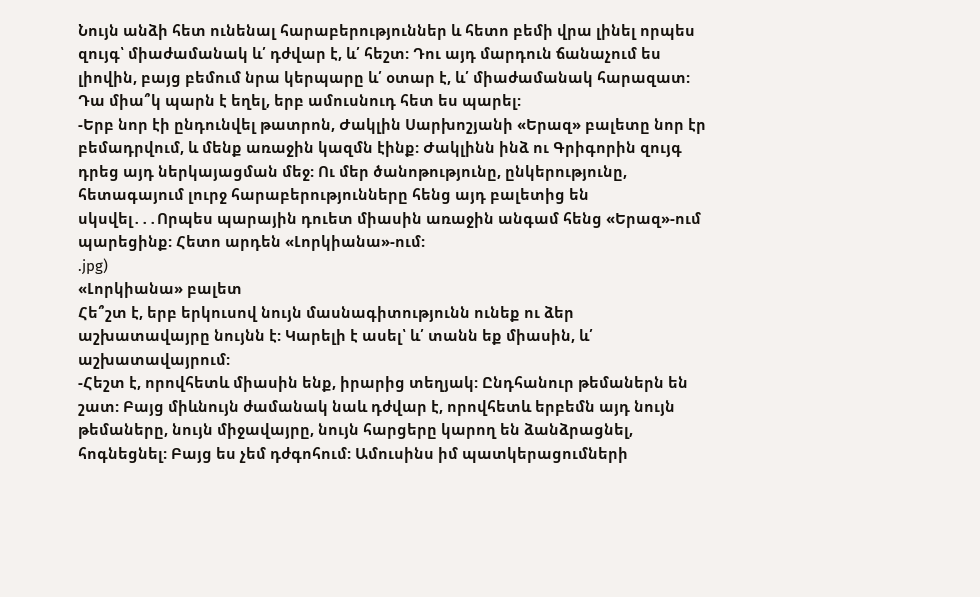Նույն անձի հետ ունենալ հարաբերություններ և հետո բեմի վրա լինել որպես զույգ՝ միաժամանակ և՛ դժվար է, և՛ հեշտ: Դու այդ մարդուն ճանաչում ես լիովին, բայց բեմում նրա կերպարը և՛ օտար է, և՛ միաժամանակ հարազատ:
Դա միա՞կ պարն է եղել, երբ ամուսնուդ հետ ես պարել:
-Երբ նոր էի ընդունվել թատրոն, Ժակլին Սարխոշյանի «Երազ» բալետը նոր էր բեմադրվում, և մենք առաջին կազմն էինք: Ժակլինն ինձ ու Գրիգորին զույգ դրեց այդ ներկայացման մեջ: Ու մեր ծանոթությունը, ընկերությունը, հետագայում լուրջ հարաբերությունները հենց այդ բալետից են սկսվել․․․Որպես պարային դուետ միասին առաջին անգամ հենց «Երազ»-ում պարեցինք: Հետո արդեն «Լորկիանա»-ում:
.jpg)
«Լորկիանա» բալետ
Հե՞շտ է, երբ երկուսով նույն մասնագիտությունն ունեք ու ձեր աշխատավայրը նույնն է: Կարելի է ասել՝ և՛ տանն եք միասին, և՛ աշխատավայրում:
-Հեշտ է, որովհետև միասին ենք, իրարից տեղյակ: Ընդհանուր թեմաներն են շատ: Բայց միևնույն ժամանակ նաև դժվար է, որովհետև երբեմն այդ նույն թեմաները, նույն միջավայրը, նույն հարցերը կարող են ձանձրացնել, հոգնեցնել: Բայց ես չեմ դժգոհում: Ամուսինս իմ պատկերացումների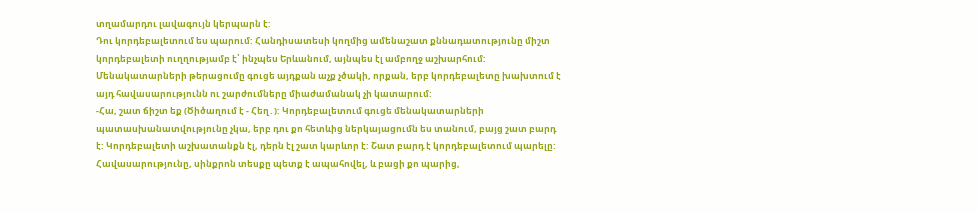տղամարդու լավագույն կերպարն է:
Դու կորդեբալետում ես պարում: Հանդիսատեսի կողմից ամենաշատ քննադատությունը միշտ կորդեբալետի ուղղությամբ է՝ ինչպես Երևանում, այնպես էլ ամբողջ աշխարհում: Մենակատարների թերացումը գուցե այդքան աչք չծակի, որքան, երբ կորդեբալետը խախտում է այդ հավասարությունն ու շարժումները միաժամանակ չի կատարում:
-Հա, շատ ճիշտ եք (Ծիծաղում է - Հեղ․): Կորդեբալետում գուցե մենակատարների պատասխանատվությունը չկա, երբ դու քո հետևից ներկայացումն ես տանում, բայց շատ բարդ է: Կորդեբալետի աշխատանքն էլ, դերն էլ շատ կարևոր է: Շատ բարդ է կորդեբալետում պարելը: Հավասարությունը, սինքրոն տեսքը պետք է ապահովել, և բացի քո պարից,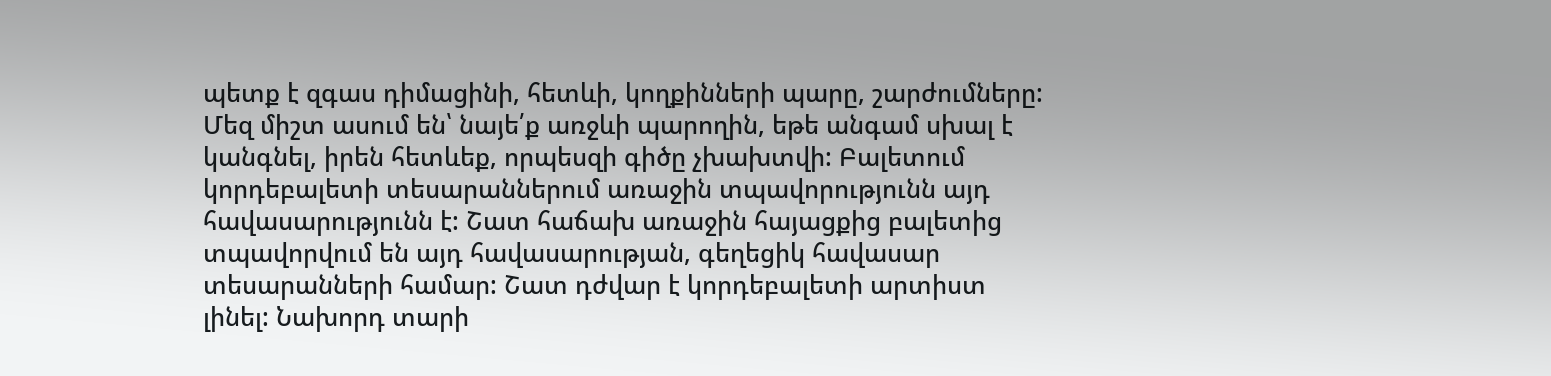պետք է զգաս դիմացինի, հետևի, կողքինների պարը, շարժումները: Մեզ միշտ ասում են՝ նայե՛ք առջևի պարողին, եթե անգամ սխալ է կանգնել, իրեն հետևեք, որպեսզի գիծը չխախտվի: Բալետում կորդեբալետի տեսարաններում առաջին տպավորությունն այդ հավասարությունն է: Շատ հաճախ առաջին հայացքից բալետից տպավորվում են այդ հավասարության, գեղեցիկ հավասար տեսարանների համար: Շատ դժվար է կորդեբալետի արտիստ լինել: Նախորդ տարի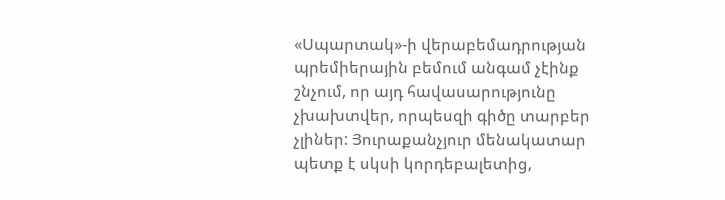«Սպարտակ»-ի վերաբեմադրության պրեմիերային բեմում անգամ չէինք շնչում, որ այդ հավասարությունը չխախտվեր, որպեսզի գիծը տարբեր չլիներ: Յուրաքանչյուր մենակատար պետք է սկսի կորդեբալետից,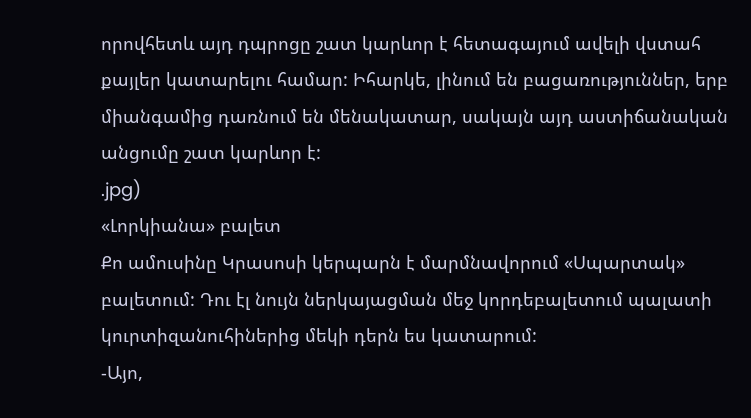որովհետև այդ դպրոցը շատ կարևոր է հետագայում ավելի վստահ քայլեր կատարելու համար: Իհարկե, լինում են բացառություններ, երբ միանգամից դառնում են մենակատար, սակայն այդ աստիճանական անցումը շատ կարևոր է:
.jpg)
«Լորկիանա» բալետ
Քո ամուսինը Կրասոսի կերպարն է մարմնավորում «Սպարտակ» բալետում: Դու էլ նույն ներկայացման մեջ կորդեբալետում պալատի կուրտիզանուհիներից մեկի դերն ես կատարում:
-Այո,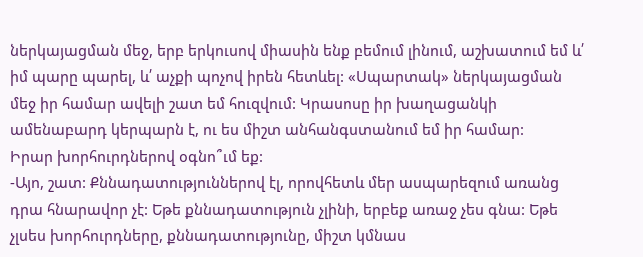ներկայացման մեջ, երբ երկուսով միասին ենք բեմում լինում, աշխատում եմ և՛ իմ պարը պարել, և՛ աչքի պոչով իրեն հետևել: «Սպարտակ» ներկայացման մեջ իր համար ավելի շատ եմ հուզվում: Կրասոսը իր խաղացանկի ամենաբարդ կերպարն է, ու ես միշտ անհանգստանում եմ իր համար:
Իրար խորհուրդներով օգնո՞ւմ եք:
-Այո, շատ: Քննադատություններով էլ, որովհետև մեր ասպարեզում առանց դրա հնարավոր չէ: Եթե քննադատություն չլինի, երբեք առաջ չես գնա: Եթե չլսես խորհուրդները, քննադատությունը, միշտ կմնաս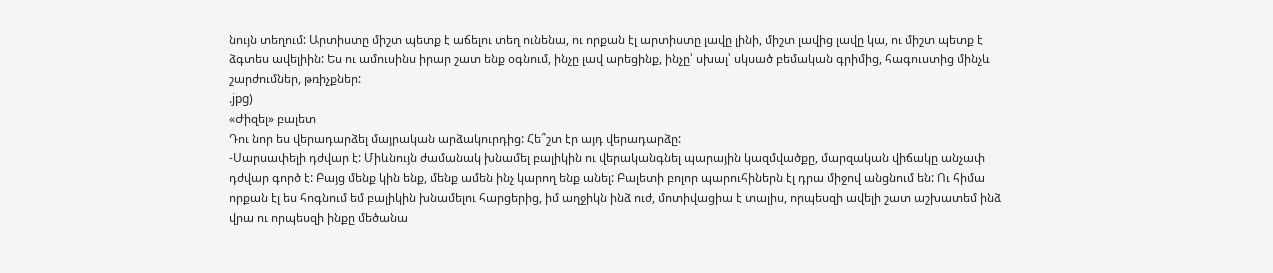նույն տեղում: Արտիստը միշտ պետք է աճելու տեղ ունենա, ու որքան էլ արտիստը լավը լինի, միշտ լավից լավը կա, ու միշտ պետք է ձգտես ավելիին: Ես ու ամուսինս իրար շատ ենք օգնում, ինչը լավ արեցինք, ինչը՝ սխալ՝ սկսած բեմական գրիմից, հագուստից մինչև շարժումներ, թռիչքներ:
.jpg)
«Ժիզել» բալետ
Դու նոր ես վերադարձել մայրական արձակուրդից: Հե՞շտ էր այդ վերադարձը:
-Սարսափելի դժվար է: Միևնույն ժամանակ խնամել բալիկին ու վերականգնել պարային կազմվածքը, մարզական վիճակը անչափ դժվար գործ է: Բայց մենք կին ենք, մենք ամեն ինչ կարող ենք անել: Բալետի բոլոր պարուհիներն էլ դրա միջով անցնում են: Ու հիմա որքան էլ ես հոգնում եմ բալիկին խնամելու հարցերից, իմ աղջիկն ինձ ուժ, մոտիվացիա է տալիս, որպեսզի ավելի շատ աշխատեմ ինձ վրա ու որպեսզի ինքը մեծանա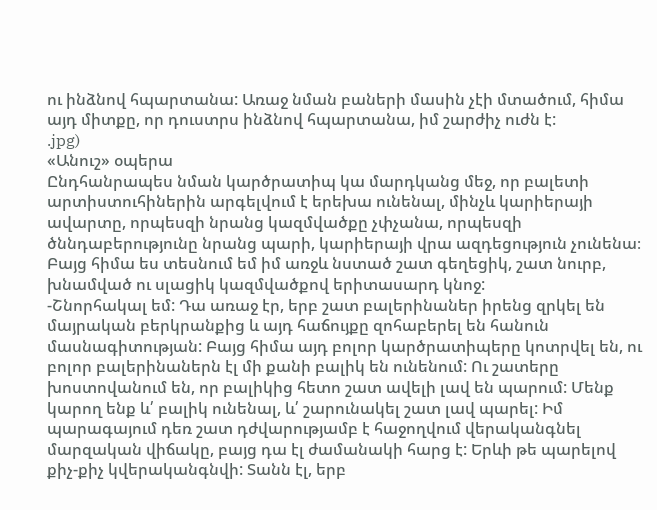ու ինձնով հպարտանա: Առաջ նման բաների մասին չէի մտածում, հիմա այդ միտքը, որ դուստրս ինձնով հպարտանա, իմ շարժիչ ուժն է:
.jpg)
«Անուշ» օպերա
Ընդհանրապես նման կարծրատիպ կա մարդկանց մեջ, որ բալետի արտիստուհիներին արգելվում է երեխա ունենալ, մինչև կարիերայի ավարտը, որպեսզի նրանց կազմվածքը չփչանա, որպեսզի ծննդաբերությունը նրանց պարի, կարիերայի վրա ազդեցություն չունենա։ Բայց հիմա ես տեսնում եմ իմ առջև նստած շատ գեղեցիկ, շատ նուրբ, խնամված ու սլացիկ կազմվածքով երիտասարդ կնոջ:
-Շնորհակալ եմ: Դա առաջ էր, երբ շատ բալերինաներ իրենց զրկել են մայրական բերկրանքից և այդ հաճույքը զոհաբերել են հանուն մասնագիտության: Բայց հիմա այդ բոլոր կարծրատիպերը կոտրվել են, ու բոլոր բալերինաներն էլ մի քանի բալիկ են ունենում: Ու շատերը խոստովանում են, որ բալիկից հետո շատ ավելի լավ են պարում: Մենք կարող ենք և՛ բալիկ ունենալ, և՛ շարունակել շատ լավ պարել: Իմ պարագայում դեռ շատ դժվարությամբ է հաջողվում վերականգնել մարզական վիճակը, բայց դա էլ ժամանակի հարց է: Երևի թե պարելով քիչ-քիչ կվերականգնվի: Տանն էլ, երբ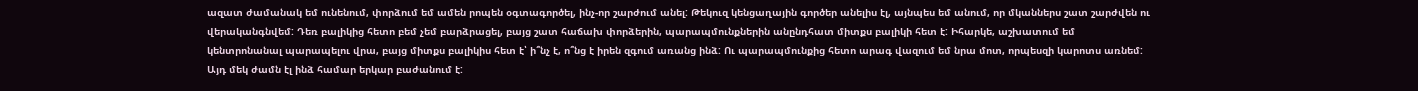ազատ ժամանակ եմ ունենում, փորձում եմ ամեն րոպեն օգտագործել, ինչ-որ շարժում անել: Թեկուզ կենցաղային գործեր անելիս էլ, այնպես եմ անում, որ մկաններս շատ շարժվեն ու վերականգնվեմ: Դեռ բալիկից հետո բեմ չեմ բարձրացել, բայց շատ հաճախ փորձերին, պարապմունքներին անընդհատ միտքս բալիկի հետ է: Իհարկե, աշխատում եմ կենտրոնանալ պարապելու վրա, բայց միտքս բալիկիս հետ է՝ ի՞նչ է, ո՞նց է իրեն զգում առանց ինձ: Ու պարապմունքից հետո արագ վազում եմ նրա մոտ, որպեսզի կարոտս առնեմ: Այդ մեկ ժամն էլ ինձ համար երկար բաժանում է: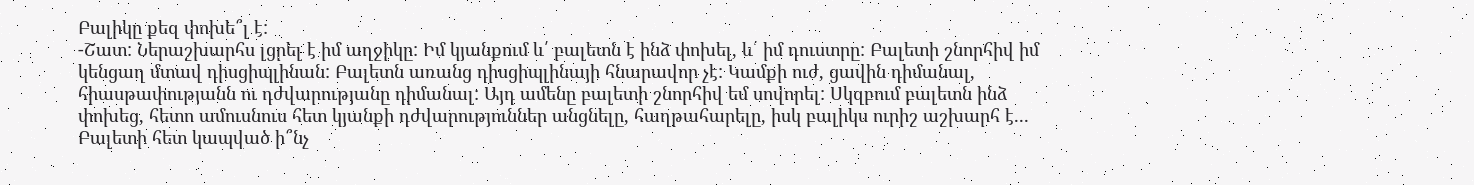Բալիկը քեզ փոխե՞լ է:
-Շատ: Ներաշխարհս լցրել է իմ աղջիկը: Իմ կյանքում և՛ բալետն է ինձ փոխել, և՛ իմ դուստրը: Բալետի շնորհիվ իմ կենցաղ մտավ դիսցիպլինան: Բալետն առանց դիսցիպլինայի հնարավոր չէ: Կամքի ուժ, ցավին դիմանալ, հիասթափությանն ու դժվարությանը դիմանալ: Այդ ամենը բալետի շնորհիվ եմ սովորել: Սկզբում բալետն ինձ փոխեց, հետո ամուսնուս հետ կյանքի դժվարություններ անցնելը, հաղթահարելը, իսկ բալիկս ուրիշ աշխարհ է․․․
Բալետի հետ կապված ի՞նչ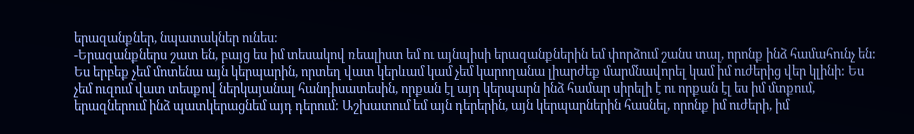երազանքներ, նպատակներ ունես:
-Երազանքներս շատ են, բայց ես իմ տեսակով ռեալիստ եմ ու այնպիսի երազանքներին եմ փորձում շանս տալ, որոնք ինձ համահունչ են: Ես երբեք չեմ մոտենա այն կերպարին, որտեղ վատ կերևամ կամ չեմ կարողանա լիարժեք մարմնավորել կամ իմ ուժերից վեր կլինի: Ես չեմ ուզում վատ տեսքով ներկայանալ հանդիսատեսին, որքան էլ այդ կերպարն ինձ համար սիրելի է ու որքան էլ ես իմ մտքում, երազներում ինձ պատկերացնեմ այդ դերում: Աշխատում եմ այն դերերին, այն կերպարներին հասնել, որոնք իմ ուժերի, իմ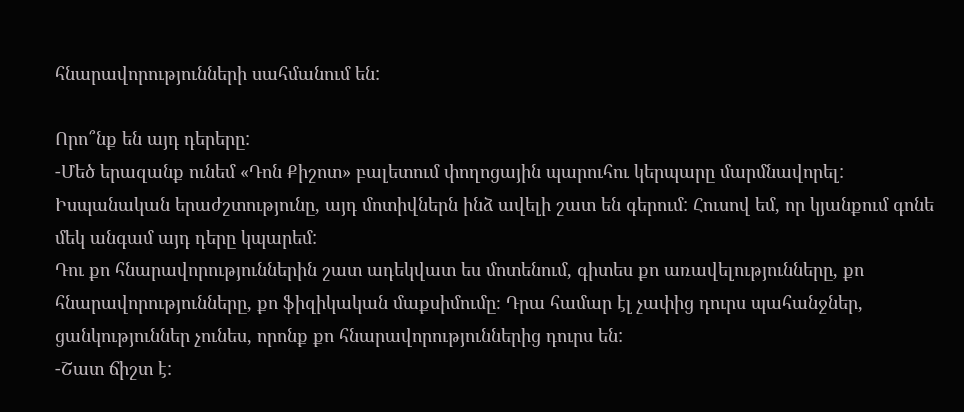հնարավորությունների սահմանում են:

Որո՞նք են այդ դերերը:
-Մեծ երազանք ունեմ «Դոն Քիշոտ» բալետում փողոցային պարուհու կերպարը մարմնավորել: Իսպանական երաժշտությունը, այդ մոտիվներն ինձ ավելի շատ են գերում: Հուսով եմ, որ կյանքում գոնե մեկ անգամ այդ դերը կպարեմ:
Դու քո հնարավորություններին շատ ադեկվատ ես մոտենում, գիտես քո առավելությունները, քո հնարավորությունները, քո ֆիզիկական մաքսիմումը։ Դրա համար էլ չափից դուրս պահանջներ, ցանկություններ չունես, որոնք քո հնարավորություններից դուրս են:
-Շատ ճիշտ է: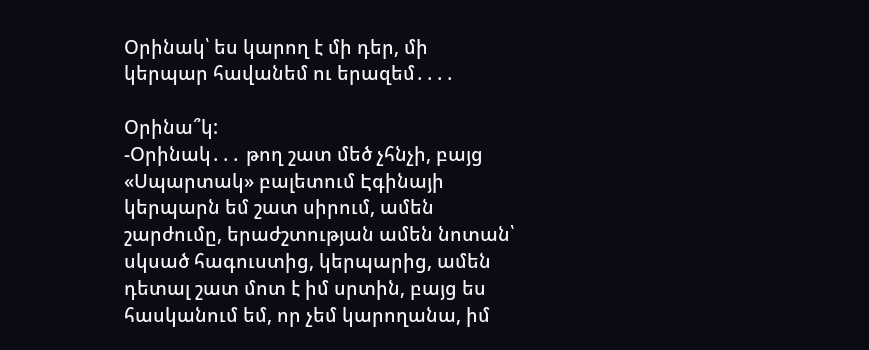Օրինակ՝ ես կարող է մի դեր, մի կերպար հավանեմ ու երազեմ․․․․

Օրինա՞կ:
-Օրինակ․․․ թող շատ մեծ չհնչի, բայց «Սպարտակ» բալետում Էգինայի կերպարն եմ շատ սիրում, ամեն շարժումը, երաժշտության ամեն նոտան՝ սկսած հագուստից, կերպարից, ամեն դետալ շատ մոտ է իմ սրտին, բայց ես հասկանում եմ, որ չեմ կարողանա, իմ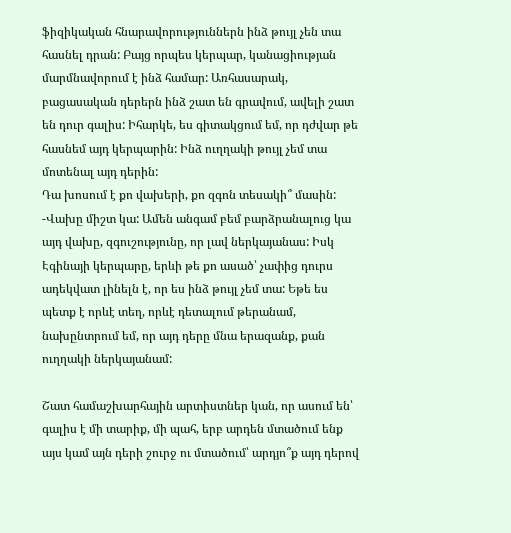ֆիզիկական հնարավորություններն ինձ թույլ չեն տա հասնել դրան: Բայց որպես կերպար, կանացիության մարմնավորում է ինձ համար: Առհասարակ, բացասական դերերն ինձ շատ են գրավում, ավելի շատ են դուր գալիս: Իհարկե, ես գիտակցում եմ, որ դժվար թե հասնեմ այդ կերպարին: Ինձ ուղղակի թույլ չեմ տա մոտենալ այդ դերին:
Դա խոսում է քո վախերի, քո զգոն տեսակի՞ մասին:
-Վախը միշտ կա: Ամեն անգամ բեմ բարձրանալուց կա այդ վախը, զգուշությունը, որ լավ ներկայանաս: Իսկ Էգինայի կերպարը, երևի թե քո ասած՝ չափից դուրս ադեկվատ լինելն է, որ ես ինձ թույլ չեմ տա: Եթե ես պետք է որևէ տեղ, որևէ դետալում թերանամ, նախընտրում եմ, որ այդ դերը մնա երազանք, քան ուղղակի ներկայանամ:

Շատ համաշխարհային արտիստներ կան, որ ասում են՝ գալիս է մի տարիք, մի պահ, երբ արդեն մտածում ենք այս կամ այն դերի շուրջ ու մտածում՝ արդյո՞ք այդ դերով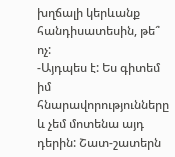խղճալի կերևանք հանդիսատեսին, թե՞ ոչ:
-Այդպես է: Ես գիտեմ իմ հնարավորությունները և չեմ մոտենա այդ դերին: Շատ-շատերն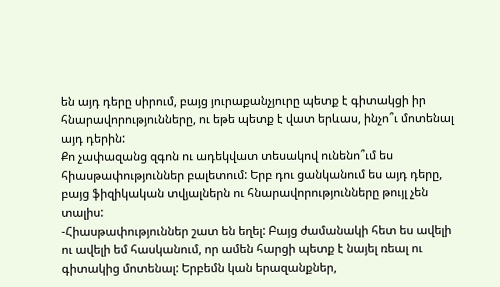են այդ դերը սիրում, բայց յուրաքանչյուրը պետք է գիտակցի իր հնարավորությունները, ու եթե պետք է վատ երևաս, ինչո՞ւ մոտենալ այդ դերին:
Քո չափազանց զգոն ու ադեկվատ տեսակով ունենո՞ւմ ես հիասթափություններ բալետում: Երբ դու ցանկանում ես այդ դերը, բայց ֆիզիկական տվյալներն ու հնարավորությունները թույլ չեն տալիս:
-Հիասթափություններ շատ են եղել: Բայց ժամանակի հետ ես ավելի ու ավելի եմ հասկանում, որ ամեն հարցի պետք է նայել ռեալ ու գիտակից մոտենալ: Երբեմն կան երազանքներ,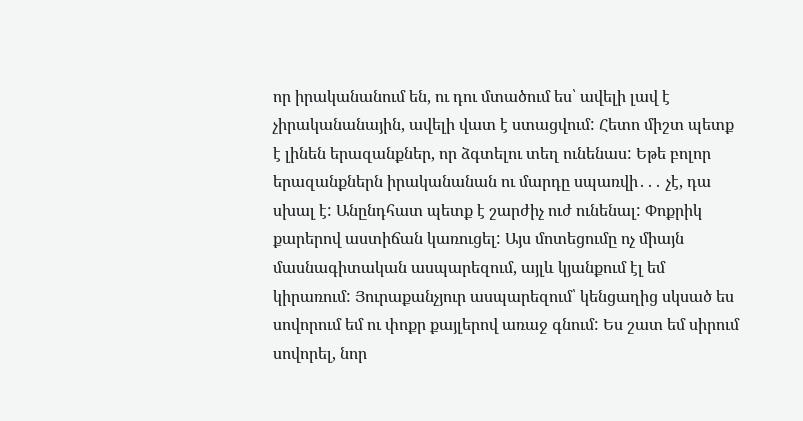որ իրականանում են, ու դու մտածում ես՝ ավելի լավ է չիրականանային, ավելի վատ է ստացվում: Հետո միշտ պետք է լինեն երազանքներ, որ ձգտելու տեղ ունենաս: Եթե բոլոր երազանքներն իրականանան ու մարդը սպառվի․․․ չէ, դա սխալ է: Անընդհատ պետք է շարժիչ ուժ ունենալ: Փոքրիկ քարերով աստիճան կառուցել: Այս մոտեցումը ոչ միայն մասնագիտական ասպարեզում, այլև կյանքում էլ եմ կիրառում: Յուրաքանչյուր ասպարեզում՝ կենցաղից սկսած ես սովորում եմ ու փոքր քայլերով առաջ գնում: Ես շատ եմ սիրում սովորել, նոր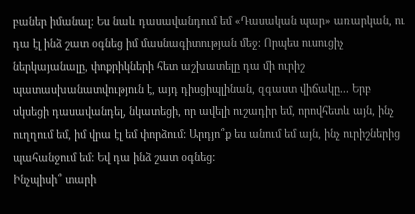բաներ իմանալ: Ես նաև դասավանդում եմ «Դասական պար» առարկան, ու դա էլ ինձ շատ օգնեց իմ մասնագիտության մեջ: Որպես ուսուցիչ ներկայանալը, փոքրիկների հետ աշխատելը դա մի ուրիշ պատասխանատվություն է, այդ դիսցիպլինան, զգաստ վիճակը․․․ Երբ սկսեցի դասավանդել, նկատեցի, որ ավելի ուշադիր եմ, որովհետև այն, ինչ ուղղում եմ, իմ վրա էլ եմ փորձում: Արդյո՞ք ես անում եմ այն, ինչ ուրիշներից պահանջում եմ: Եվ դա ինձ շատ օգնեց:
Ինչպիսի՞ տարի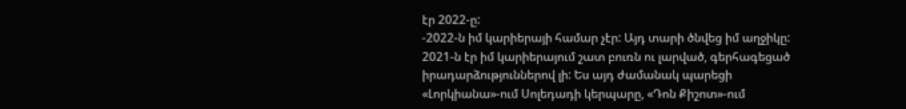էր 2022-ը:
-2022-ն իմ կարիերայի համար չէր: Այդ տարի ծնվեց իմ աղջիկը: 2021-ն էր իմ կարիերայում շատ բուռն ու լարված, գերհագեցած իրադարձություններով լի: Ես այդ ժամանակ պարեցի «Լորկիանա»-ում Սոլեդադի կերպարը, «Դոն Քիշոտ»-ում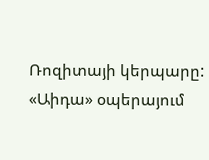Ռոզիտայի կերպարը: «Աիդա» օպերայում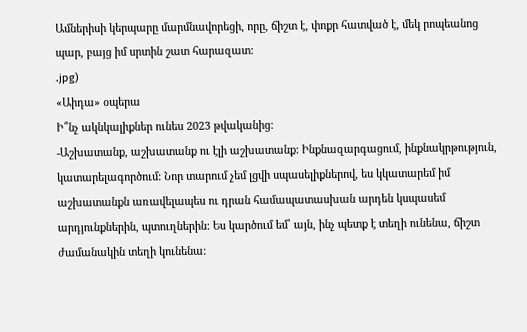Ամներիսի կերպարը մարմնավորեցի, որը, ճիշտ է, փոքր հատված է, մեկ րոպեանոց պար, բայց իմ սրտին շատ հարազատ:
.jpg)
«Աիդա» օպերա
Ի՞նչ ակնկալիքներ ունես 2023 թվականից:
-Աշխատանք, աշխատանք ու էլի աշխատանք: Ինքնազարգացում, ինքնակրթություն, կատարելագործում: Նոր տարում չեմ լցվի սպասելիքներով, ես կկատարեմ իմ աշխատանքն առավելապես ու դրան համապատասխան արդեն կսպասեմ արդյունքներին, պտուղներին: Ես կարծում եմ՝ այն, ինչ պետք է տեղի ունենա, ճիշտ ժամանակին տեղի կունենա: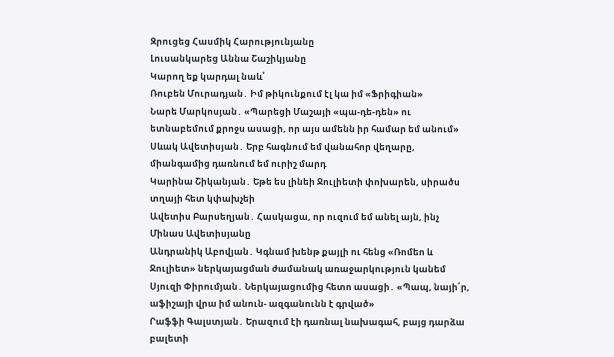Զրուցեց Հասմիկ Հարությունյանը
Լուսանկարեց Աննա Շաշիկյանը
Կարող եք կարդալ նաև՝
Ռուբեն Մուրադյան․ Իմ թիկունքում էլ կա իմ «Ֆրիգիան»
Նարե Մարկոսյան․ «Պարեցի Մաշայի «պա-դե-դեն» ու ետնաբեմում քրոջս ասացի, որ այս ամենն իր համար եմ անում»
Սևակ Ավետիսյան․ Երբ հագնում եմ վանահոր վեղարը, միանգամից դառնում եմ ուրիշ մարդ
Կարինա Շիկանյան․ Եթե ես լինեի Ջուլիետի փոխարեն, սիրածս տղայի հետ կփախչեի
Ավետիս Բարսեղյան․ Հասկացա, որ ուզում եմ անել այն, ինչ Մինաս Ավետիսյանը
Անդրանիկ Աբովյան․ Կգնամ խենթ քայլի ու հենց «Ռոմեո և Ջուլիետ» ներկայացման ժամանակ առաջարկություն կանեմ
Սյուզի Փիրումյան․ Ներկայացումից հետո ասացի․ «Պապ, նայի՛ր, աֆիշայի վրա իմ անուն- ազգանունն է գրված»
Րաֆֆի Գալստյան․ Երազում էի դառնալ նախագահ, բայց դարձա բալետի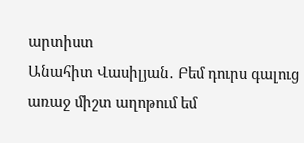արտիստ
Անահիտ Վասիլյան․ Բեմ դուրս գալուց առաջ միշտ աղոթում եմ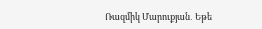Ռազմիկ Մարուքյան․ Եթե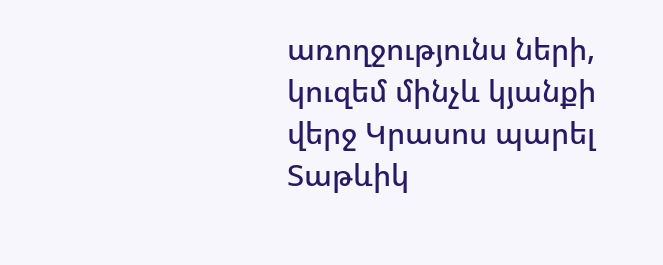առողջությունս ների, կուզեմ մինչև կյանքի վերջ Կրասոս պարել
Տաթևիկ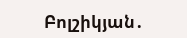Բոլշիկյան․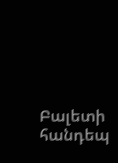Բալետի հանդեպ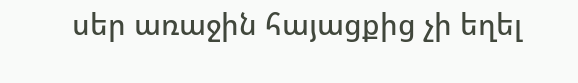սեր առաջին հայացքից չի եղել